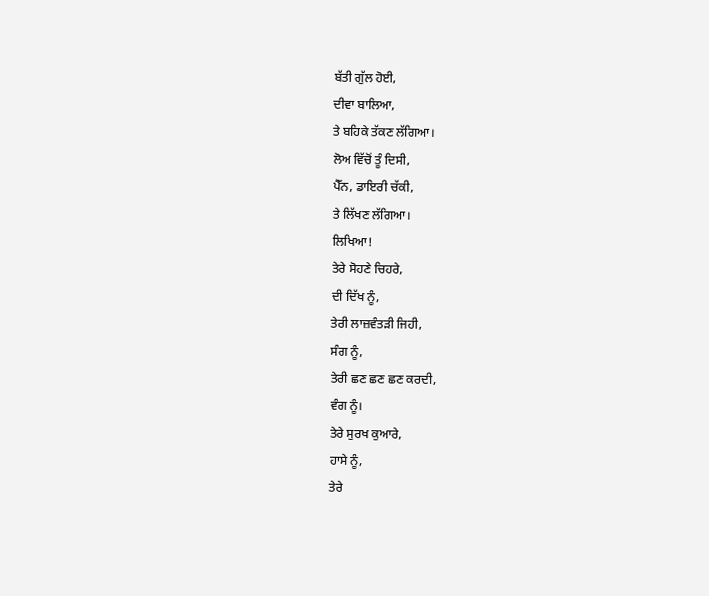ਬੱਤੀ ਗੁੱਲ ਹੋਈ,
ਦੀਵਾ ਬਾਲਿਆ,
ਤੇ ਬਹਿਕੇ ਤੱਕਣ ਲੱਗਿਆ।
ਲੋਅ ਵਿੱਚੋਂ ਤੂੰ ਦਿਸੀ,
ਪੈੱਨ, ਡਾਇਰੀ ਚੱਕੀ,
ਤੇ ਲਿੱਖਣ ਲੱਗਿਆ।
ਲਿਖਿਆ!
ਤੇਰੇ ਸੋਹਣੇ ਚਿਹਰੇ,
ਦੀ ਦਿੱਖ ਨੂੰ,
ਤੇਰੀ ਲਾਜ਼ਵੰਤੜੀ ਜਿਹੀ,
ਸੰਗ ਨੂੰ,
ਤੇਰੀ ਛਣ ਛਣ ਛਣ ਕਰਦੀ,
ਵੰਗ ਨੂੰ।
ਤੇਰੇ ਸੁਰਖ ਕੁਆਰੇ,
ਹਾਸੇ ਨੂੰ,
ਤੇਰੇ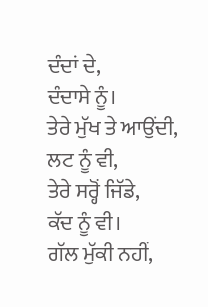ਦੰਦਾਂ ਦੇ,
ਦੰਦਾਸੇ ਨੂੰ।
ਤੇਰੇ ਮੁੱਖ ਤੇ ਆਉਂਦੀ,
ਲਟ ਨੂੰ ਵੀ,
ਤੇਰੇ ਸਰ੍ਹੋਂ ਜਿੱਡੇ,
ਕੱਦ ਨੂੰ ਵੀ।
ਗੱਲ ਮੁੱਕੀ ਨਹੀਂ,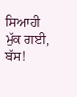ਸਿਆਹੀ ਮੁੱਕ ਗਈ,
ਬੱਸ!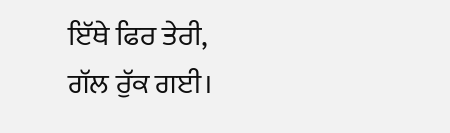ਇੱਥੇ ਫਿਰ ਤੇਰੀ,
ਗੱਲ ਰੁੱਕ ਗਈ।